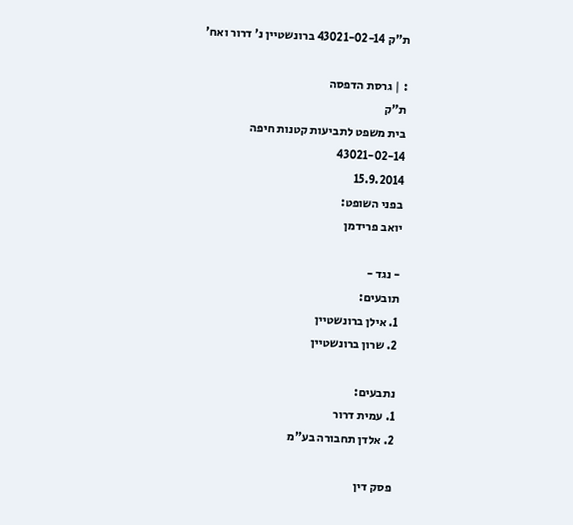ת"ק 43021-02-14 ברונשטיין נ' דרור ואח'

: | גרסת הדפסה
ת"ק
בית משפט לתביעות קטנות חיפה
43021-02-14
15.9.2014
בפני השופט:
יואב פרידמן

- נגד -
תובעים:
1. אילן ברונשטיין
2. שרון ברונשטיין

נתבעים:
1. עמית דרור
2. אלדן תחבורה בע"מ

פסק דין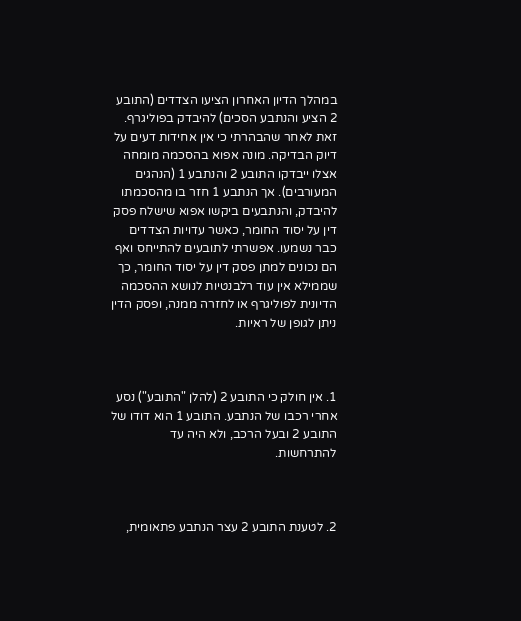במהלך הדיון האחרון הציעו הצדדים (התובע 2 הציע והנתבע הסכים) להיבדק בפוליגרף. זאת לאחר שהבהרתי כי אין אחידות דעים על דיוק הבדיקה. מונה אפוא בהסכמה מומחה אצלו ייבדקו התובע 2 והנתבע 1 (הנהגים המעורבים). אך הנתבע 1 חזר בו מהסכמתו להיבדק, והנתבעים ביקשו אפוא שישלח פסק דין על יסוד החומר, כאשר עדויות הצדדים כבר נשמעו. אפשרתי לתובעים להתייחס ואף הם נכונים למתן פסק דין על יסוד החומר, כך שממילא אין עוד רלבנטיות לנושא ההסכמה הדיונית לפוליגרף או לחזרה ממנה, ופסק הדין ניתן לגופן של ראיות.



1. אין חולק כי התובע 2 (להלן "התובע") נסע אחרי רכבו של הנתבע. התובע 1 הוא דודו של התובע 2 ובעל הרכב, ולא היה עד להתרחשות.



2. לטענת התובע 2 עצר הנתבע פתאומית,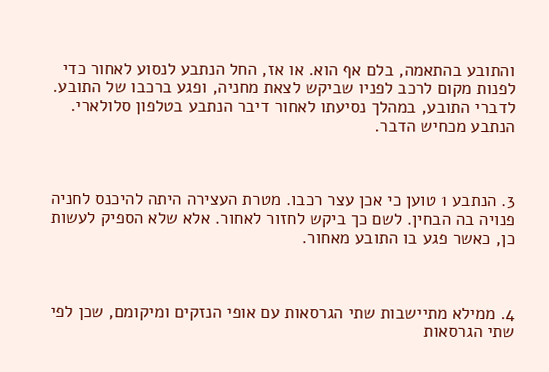והתובע בהתאמה, בלם אף הוא. או אז, החל הנתבע לנסוע לאחור כדי לפנות מקום לרכב לפניו שביקש לצאת מחניה, ופגע ברכבו של התובע. לדברי התובע, במהלך נסיעתו לאחור דיבר הנתבע בטלפון סלולארי. הנתבע מכחיש הדבר.



3. הנתבע 1 טוען כי אכן עצר רכבו. מטרת העצירה היתה להיכנס לחניה פנויה בה הבחין. לשם כך ביקש לחזור לאחור. אלא שלא הספיק לעשות כן, כאשר פגע בו התובע מאחור.



4. ממילא מתיישבות שתי הגרסאות עם אופי הנזקים ומיקומם, שכן לפי שתי הגרסאות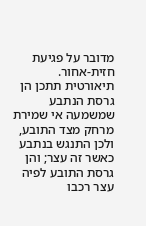מדובר על פגיעת חזית-אחור. תיאורטית תתכן הן גרסת הנתבע שמשמעה אי שמירת מרחק מצד התובע, ולכן התנגש בנתבע כאשר זה עצר; והן גרסת התובע לפיה עצר רכבו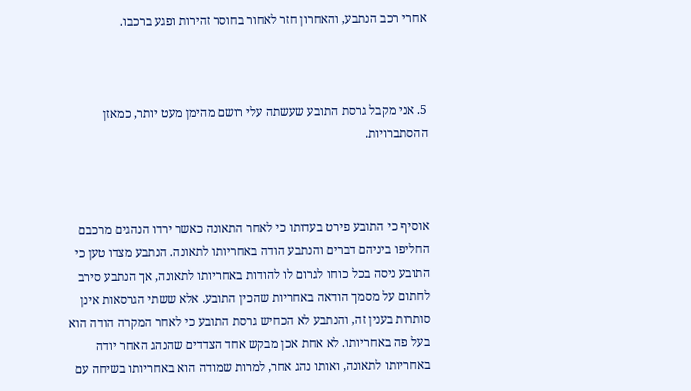אחרי רכב הנתבע, והאחרון חזר לאחור בחוסר זהירות ופגע ברכבו.



5. אני מקבל גרסת התובע שעשתה עלי רושם מהימן מעט יותר, כמאזן ההסתברויות.



אוסיף כי התובע פירט בעדותו כי לאחר התאונה כאשר ירדו הנהגים מרכבם החליפו ביניהם דברים והנתבע הודה באחריותו לתאונה. הנתבע מצדו טען כי התובע ניסה בכל כוחו לגרום לו להודות באחריותו לתאונה, אך הנתבע סירב לחתום על מסמך הודאה באחריות שהכין התובע. אלא ששתי הגרסאות אינן סותרות בענין זה, והנתבע לא הכחיש גרסת התובע כי לאחר המקרה הודה הוא בעל פה באחריותו. לא אחת אכן מבקש אחד הצדדים שהנהג האחר יודה באחריותו לתאונה, ואותו נהג אחר, למרות שמודה הוא באחריותו בשיחה עם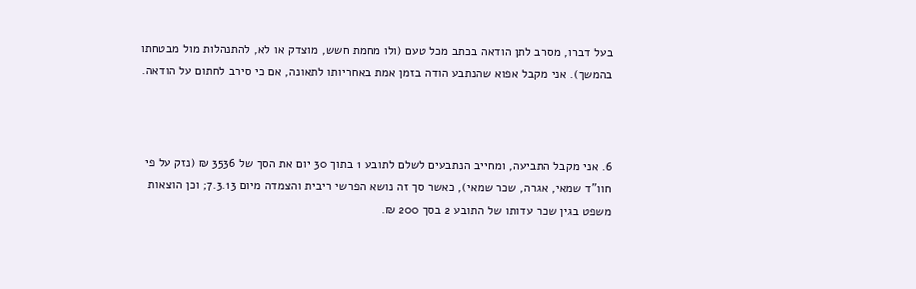בעל דברו, מסרב לתן הודאה בכתב מכל טעם (ולו מחמת חשש, מוצדק או לא, להתנהלות מול מבטחתו בהמשך). אני מקבל אפוא שהנתבע הודה בזמן אמת באחריותו לתאונה, אם כי סירב לחתום על הודאה.



6. אני מקבל התביעה, ומחייב הנתבעים לשלם לתובע 1 בתוך 30 יום את הסך של 3536 ₪ (נזק על פי חוו"ד שמאי, אגרה, שכר שמאי), כאשר סך זה נושא הפרשי ריבית והצמדה מיום 7.3.13; וכן הוצאות משפט בגין שכר עדותו של התובע 2 בסך 200 ₪.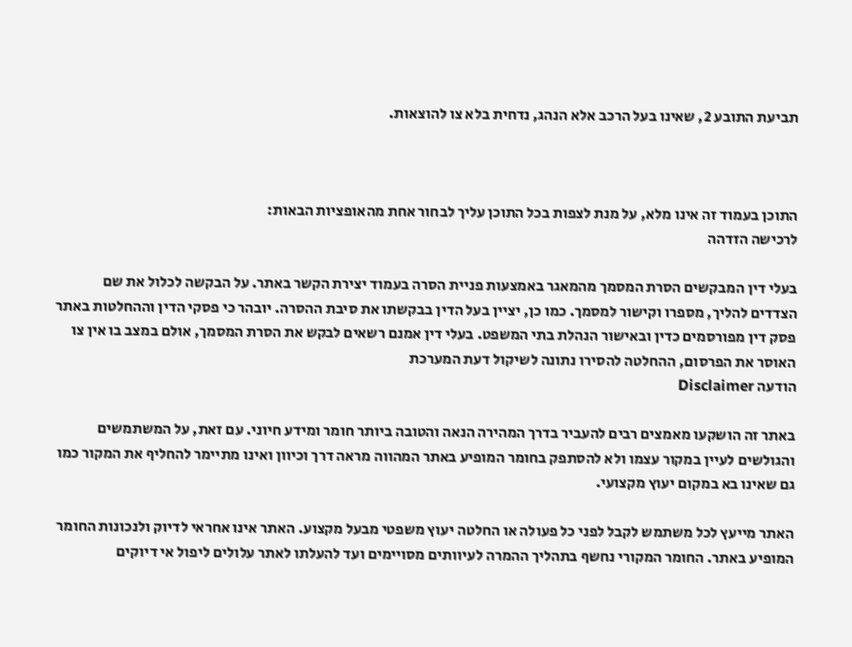תביעת התובע 2, שאינו בעל הרכב אלא הנהג, נדחית בלא צו להוצאות.



התוכן בעמוד זה אינו מלא, על מנת לצפות בכל התוכן עליך לבחור אחת מהאופציות הבאות:
לרכישה הזדהה

בעלי דין המבקשים הסרת המסמך מהמאגר באמצעות פניית הסרה בעמוד יצירת הקשר באתר. על הבקשה לכלול את שם הצדדים להליך, מספרו וקישור למסמך. כמו כן, יציין בעל הדין בבקשתו את סיבת ההסרה. יובהר כי פסקי הדין וההחלטות באתר פסק דין מפורסמים כדין ובאישור הנהלת בתי המשפט. בעלי דין אמנם רשאים לבקש את הסרת המסמך, אולם במצב בו אין צו האוסר את הפרסום, ההחלטה להסירו נתונה לשיקול דעת המערכת
הודעה Disclaimer

באתר זה הושקעו מאמצים רבים להעביר בדרך המהירה הנאה והטובה ביותר חומר ומידע חיוני. עם זאת, על המשתמשים והגולשים לעיין במקור עצמו ולא להסתפק בחומר המופיע באתר המהווה מראה דרך וכיוון ואינו מתיימר להחליף את המקור כמו גם שאינו בא במקום יעוץ מקצועי.

האתר מייעץ לכל משתמש לקבל לפני כל פעולה או החלטה יעוץ משפטי מבעל מקצוע. האתר אינו אחראי לדיוק ולנכונות החומר המופיע באתר. החומר המקורי נחשף בתהליך ההמרה לעיוותים מסויימים ועד להעלתו לאתר עלולים ליפול אי דיוקים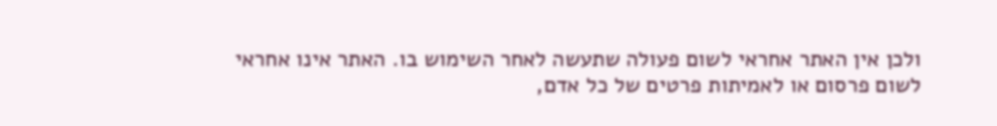ולכן אין האתר אחראי לשום פעולה שתעשה לאחר השימוש בו. האתר אינו אחראי לשום פרסום או לאמיתות פרטים של כל אדם,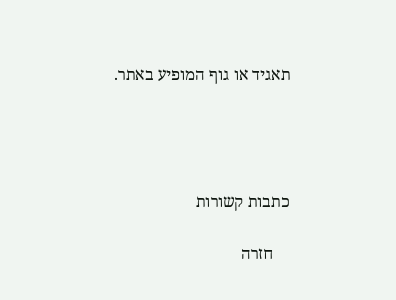תאגיד או גוף המופיע באתר.




כתבות קשורות

    חזרה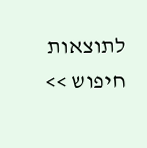לתוצאות חיפוש >>